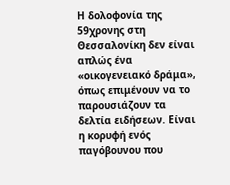Η δολοφονία της 59χρονης στη Θεσσαλονίκη δεν είναι απλώς ένα «οικογενειακό δράμα», όπως επιμένουν να το παρουσιάζουν τα δελτία ειδήσεων. Είναι η κορυφή ενός παγόβουνου που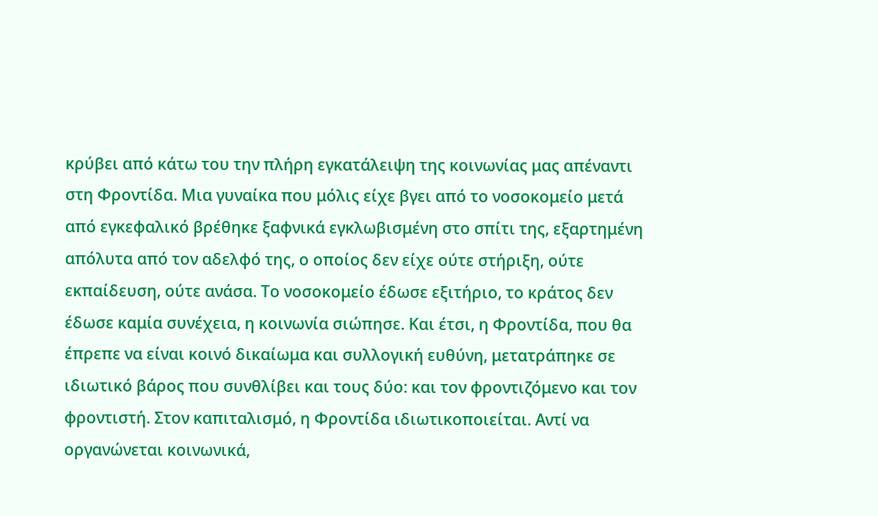κρύβει από κάτω του την πλήρη εγκατάλειψη της κοινωνίας μας απέναντι στη Φροντίδα. Μια γυναίκα που μόλις είχε βγει από το νοσοκομείο μετά από εγκεφαλικό βρέθηκε ξαφνικά εγκλωβισμένη στο σπίτι της, εξαρτημένη απόλυτα από τον αδελφό της, ο οποίος δεν είχε ούτε στήριξη, ούτε εκπαίδευση, ούτε ανάσα. Το νοσοκομείο έδωσε εξιτήριο, το κράτος δεν έδωσε καμία συνέχεια, η κοινωνία σιώπησε. Και έτσι, η Φροντίδα, που θα έπρεπε να είναι κοινό δικαίωμα και συλλογική ευθύνη, μετατράπηκε σε ιδιωτικό βάρος που συνθλίβει και τους δύο: και τον φροντιζόμενο και τον φροντιστή. Στον καπιταλισμό, η Φροντίδα ιδιωτικοποιείται. Αντί να οργανώνεται κοινωνικά,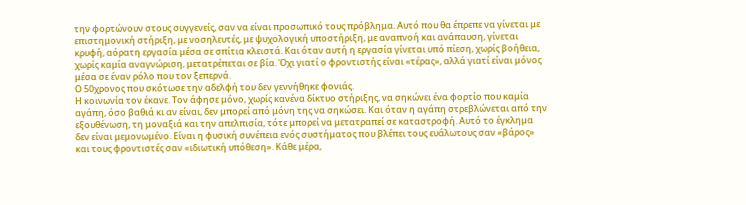την φορτώνουν στους συγγενείς, σαν να είναι προσωπικό τους πρόβλημα. Αυτό που θα έπρεπε να γίνεται με επιστημονική στήριξη, με νοσηλευτές, με ψυχολογική υποστήριξη, με αναπνοή και ανάπαυση, γίνεται κρυφή, αόρατη εργασία μέσα σε σπίτια κλειστά. Και όταν αυτή η εργασία γίνεται υπό πίεση, χωρίς βοήθεια, χωρίς καμία αναγνώριση, μετατρέπεται σε βία. Όχι γιατί ο φροντιστής είναι «τέρας», αλλά γιατί είναι μόνος μέσα σε έναν ρόλο που τον ξεπερνά.
Ο 50χρονος που σκότωσε την αδελφή του δεν γεννήθηκε φονιάς.
Η κοινωνία τον έκανε. Τον άφησε μόνο, χωρίς κανένα δίκτυο στήριξης, να σηκώνει ένα φορτίο που καμία αγάπη, όσο βαθιά κι αν είναι, δεν μπορεί από μόνη της να σηκώσει. Και όταν η αγάπη στρεβλώνεται από την εξουθένωση, τη μοναξιά και την απελπισία, τότε μπορεί να μετατραπεί σε καταστροφή. Αυτό το έγκλημα δεν είναι μεμονωμένο. Είναι η φυσική συνέπεια ενός συστήματος που βλέπει τους ευάλωτους σαν «βάρος» και τους φροντιστές σαν «ιδιωτική υπόθεση». Κάθε μέρα,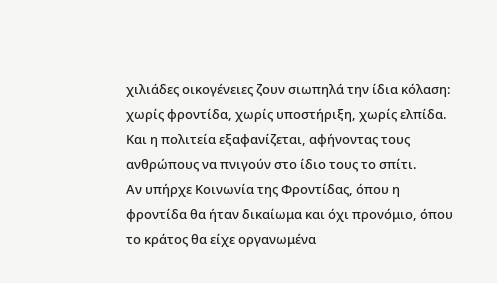χιλιάδες οικογένειες ζουν σιωπηλά την ίδια κόλαση: χωρίς φροντίδα, χωρίς υποστήριξη, χωρίς ελπίδα. Και η πολιτεία εξαφανίζεται, αφήνοντας τους ανθρώπους να πνιγούν στο ίδιο τους το σπίτι.
Αν υπήρχε Κοινωνία της Φροντίδας, όπου η φροντίδα θα ήταν δικαίωμα και όχι προνόμιο, όπου το κράτος θα είχε οργανωμένα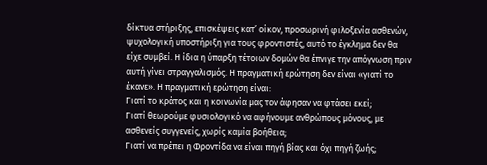δίκτυα στήριξης, επισκέψεις κατ’ οίκον, προσωρινή φιλοξενία ασθενών, ψυχολογική υποστήριξη για τους φροντιστές, αυτό το έγκλημα δεν θα είχε συμβεί. Η ίδια η ύπαρξη τέτοιων δομών θα έπνιγε την απόγνωση πριν αυτή γίνει στραγγαλισμός. Η πραγματική ερώτηση δεν είναι «γιατί το έκανε». Η πραγματική ερώτηση είναι:
Γιατί το κράτος και η κοινωνία μας τον άφησαν να φτάσει εκεί;
Γιατί θεωρούμε φυσιολογικό να αφήνουμε ανθρώπους μόνους, με ασθενείς συγγενείς, χωρίς καμία βοήθεια;
Γιατί να πρέπει η Φροντίδα να είναι πηγή βίας και όχι πηγή ζωής;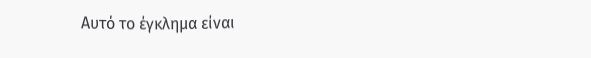Αυτό το έγκλημα είναι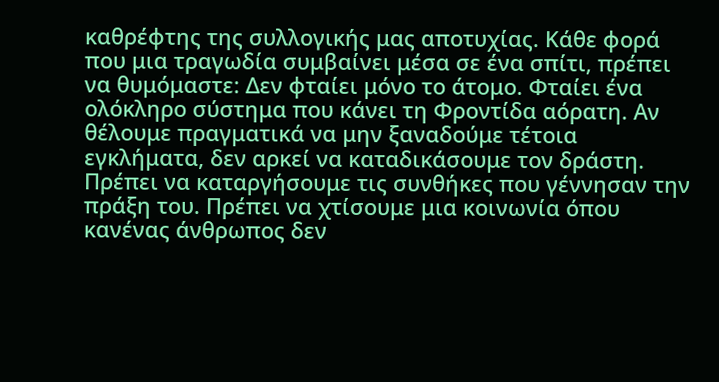καθρέφτης της συλλογικής μας αποτυχίας. Κάθε φορά που μια τραγωδία συμβαίνει μέσα σε ένα σπίτι, πρέπει να θυμόμαστε: Δεν φταίει μόνο το άτομο. Φταίει ένα ολόκληρο σύστημα που κάνει τη Φροντίδα αόρατη. Αν θέλουμε πραγματικά να μην ξαναδούμε τέτοια εγκλήματα, δεν αρκεί να καταδικάσουμε τον δράστη. Πρέπει να καταργήσουμε τις συνθήκες που γέννησαν την πράξη του. Πρέπει να χτίσουμε μια κοινωνία όπου κανένας άνθρωπος δεν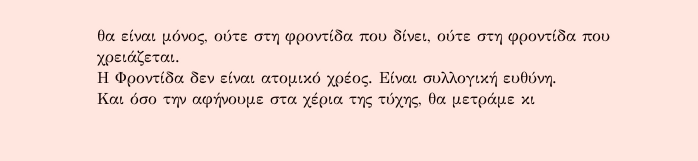θα είναι μόνος, ούτε στη φροντίδα που δίνει, ούτε στη φροντίδα που χρειάζεται.
Η Φροντίδα δεν είναι ατομικό χρέος. Είναι συλλογική ευθύνη.
Και όσο την αφήνουμε στα χέρια της τύχης, θα μετράμε κι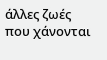άλλες ζωές που χάνονται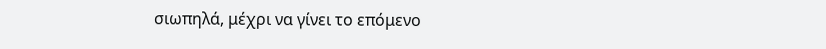σιωπηλά, μέχρι να γίνει το επόμενο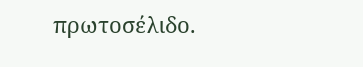πρωτοσέλιδο.